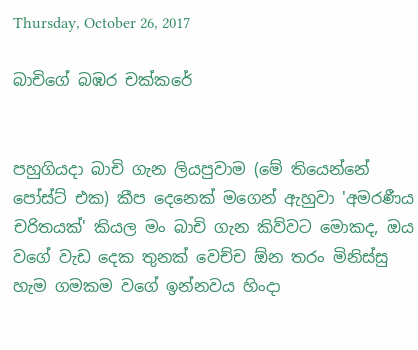Thursday, October 26, 2017

බාචිගේ බඹර චක්කරේ


පහුගියදා බාචි ගැන ලියපුවාම (මේ තියෙන්නේ පෝස්ට් එක) කීප දෙනෙක් මගෙන් ඇහුවා 'අමරණීය චරිතයක්' කියල මං බාචි ගැන කිව්වට මොකද, ඔය වගේ වැඩ දෙක තුනක් වෙච්ච ඕන තරං මිනිස්සු හැම ගමකම වගේ ඉන්නවය හිංදා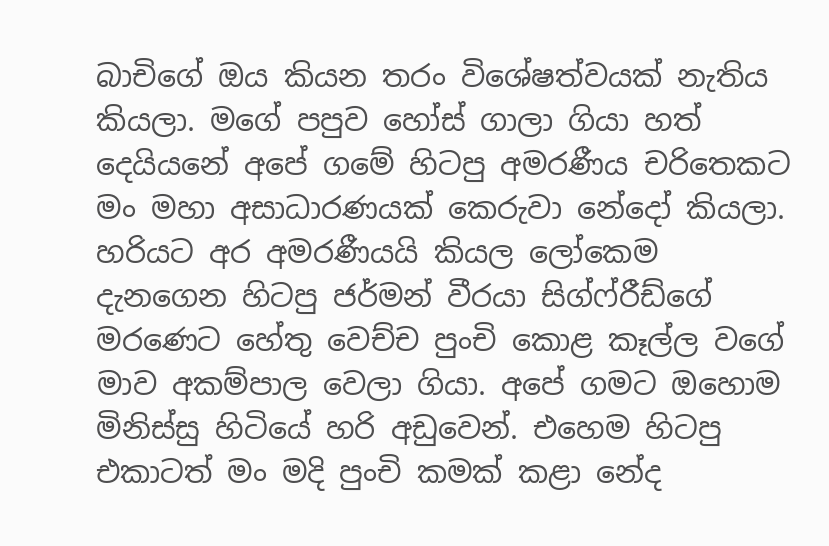බාචිගේ ඔය කියන තරං විශේෂත්වයක් නැතිය කියලා. මගේ පපුව හෝස් ගාලා ගියා හත් දෙයියනේ අපේ ගමේ හිටපු අමරණීය චරිතෙකට මං මහා අසාධාරණයක් කෙරුවා නේදෝ කියලා. හරියට අර අමරණීයයි කියල ලෝකෙම දැනගෙන හිටපු ජර්මන් වීරයා සිග්ෆ්රීඩ්ගේ මරණෙට හේතු වෙච්ච පුංචි කොළ කෑල්ල වගේ මාව අකම්පාල වෙලා ගියා. අපේ ගමට ඔහොම මිනිස්සු හිටියේ හරි අඩුවෙන්. එහෙම හිටපු එකාටත් මං මදි පුංචි කමක් කළා නේද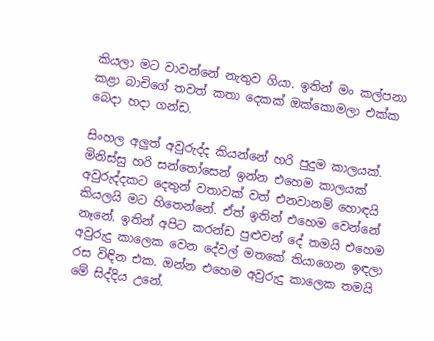කියලා මට වාවන්නේ නැතුව ගියා. ඉතින් මං කල්පනා කළා බාචිගේ තවත් කතා දෙකක් ඔක්කොමලා එක්ක බෙදා හදා ගන්ඩ.

සිංහල අලුත් අවුරුද්ද කියන්නේ හරි පුදුම කාලයක්. මිනිස්සු හරි සන්තෝසෙන් ඉන්න එහෙම කාලයක් අවුරුද්දකට දෙතුන් වතාවක් වත් එනවානම් හොඳයි කියලයි මට හිතෙන්නේ. ඒත් ඉතින් එහෙම වෙන්නේ නෑනේ. ඉතින් අපිට කරන්ඩ පුළුවන් දේ තමයි එහෙම අවුරුදු කාලෙක වෙන දේවල් මතකේ තියාගෙන ඉඳලා රස විඳින එක. ඔන්න එහෙම අවුරුදු කාලෙක තමයි මේ සිද්දිය උනේ.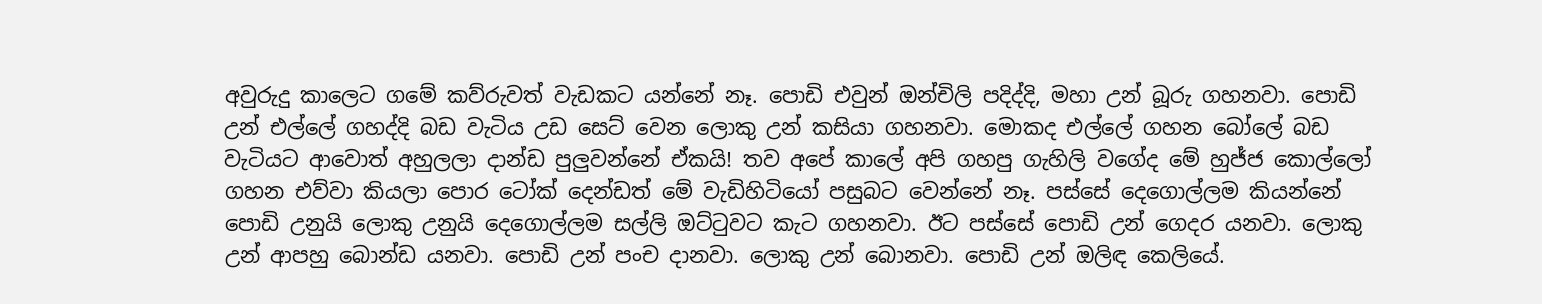අවුරුදු කාලෙට ගමේ කව්රුවත් වැඩකට යන්නේ නෑ. පොඩි එවුන් ඔන්චිලි පදිද්දි, මහා උන් බූරු ගහනවා. පොඩි උන් එල්ලේ ගහද්දි බඩ වැටිය උඩ සෙට් වෙන ලොකු උන් කසියා ගහනවා. මොකද එල්ලේ ගහන බෝලේ බඩ වැටියට ආවොත් අහුලලා දාන්ඩ පුලුවන්නේ ඒකයි! තව අපේ කාලේ අපි ගහපු ගැහිලි වගේද මේ හුජ්ජ කොල්ලෝ ගහන එව්වා කියලා පොර ටෝක් දෙන්ඩත් මේ වැඩිහිටියෝ පසුබට වෙන්නේ නෑ. පස්සේ දෙගොල්ලම කියන්නේ පොඩි උනුයි ලොකු උනුයි දෙගොල්ලම සල්ලි ඔට්ටුවට කැට ගහනවා. ඊට පස්සේ පොඩි උන් ගෙදර යනවා. ලොකු උන් ආපහු බොන්ඩ යනවා. පොඩි උන් පංච දානවා. ලොකු උන් බොනවා. පොඩි උන් ඔලිඳ කෙලියේ.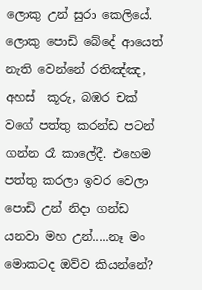ලොකු උන් සුරා කෙලියේ. ලොකු පොඩි බේදේ ආයෙත් නැති වෙන්නේ රතිඤ්ඤ, අහස්  කූරු, බඹර චක් වගේ පත්තු කරන්ඩ පටන් ගන්න රෑ කාලේදී. එහෙම පත්තු කරලා ඉවර වෙලා පොඩි උන් නිදා ගන්ඩ යනවා මහ උන්.....නෑ මං මොකටද ඔව්ව කියන්නේ?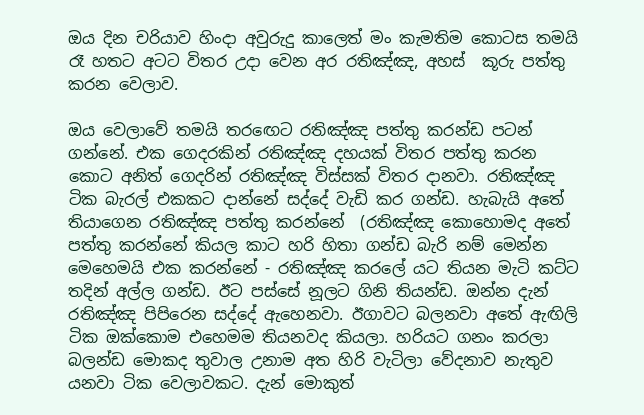ඔය දින චරියාව හිංදා අවුරුදු කාලෙත් මං කැමතිම කොටස තමයි රෑ හතට අටට විතර උදා වෙන අර රතිඤ්ඤ, අහස්  කූරු පත්තු කරන වෙලාව.

ඔය වෙලාවේ තමයි තරඟෙට රතිඤ්ඤ පත්තු කරන්ඩ පටන් ගන්නේ. එක ගෙදරකින් රතිඤ්ඤ දහයක් විතර පත්තු කරන කොට අනිත් ගෙදරින් රතිඤ්ඤ විස්සක් විතර දානවා. රතිඤ්ඤ ටික බැරල් එකකට දාන්නේ සද්දේ වැඩි කර ගන්ඩ. හැබැයි අතේ තියාගෙන රතිඤ්ඤ පත්තු කරන්නේ  (රතිඤ්ඤ කොහොමද අතේ පත්තු කරන්නේ කියල කාට හරි හිතා ගන්ඩ බැරි නම් මෙන්න මෙහෙමයි එක කරන්නේ - රතිඤ්ඤ කරලේ යට තියන මැටි කට්ට තදින් අල්ල ගන්ඩ. ඊට පස්සේ නූලට ගිනි තියන්ඩ. ඔන්න දැන් රතිඤ්ඤ පිපිරෙන සද්දේ ඇහෙනවා. ඊගාවට බලනවා අතේ ඇඟිලි ටික ඔක්කොම එහෙමම තියනවද කියලා. හරියට ගනං කරලා බලන්ඩ මොකද තුවාල උනාම අත හිරි වැටිලා වේදනාව නැතුව යනවා ටික වෙලාවකට. දැන් මොකුත්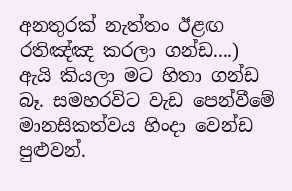අනතුරක් නැත්තං ඊළඟ රතිඤ්ඤ කරලා ගන්ඩ....) ඇයි කියලා මට හිතා ගන්ඩ බෑ. සමහරවිට වැඩ පෙන්වීමේ මානසිකත්වය හිංදා වෙන්ඩ පුළුවන්.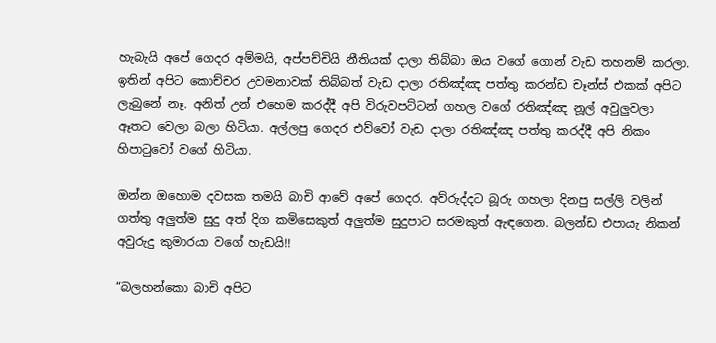හැබැයි අපේ ගෙදර අම්මයි, අප්පච්චියි නීතියක් දාලා තිබ්බා ඔය වගේ ගොන් වැඩ තහනම් කරලා. ඉතින් අපිට කොච්චර උවමනාවක් තිබ්බත් වැඩ දාලා රතිඤ්ඤ පත්තු කරන්ඩ චෑන්ස් එකක් අපිට ලැබුනේ නෑ. අනිත් උන් එහෙම කරද්දී අපි විරුවපට්ටන් ගහල වගේ රතිඤ්ඤ නූල් අවුලුවලා ඈතට වෙලා බලා හිටියා. අල්ලපු ගෙදර එව්වෝ වැඩ දාලා රතිඤ්ඤ පත්තු කරද්දී අපි නිකං හිපාටුවෝ වගේ හිටියා.

ඔන්න ඔහොම දවසක තමයි බාචි ආවේ අපේ ගෙදර. අව්රුද්දට බූරු ගහලා දිනපු සල්ලි වලින් ගත්තු අලුත්ම සුදු අත් දිග කමිසෙකුත් අලුත්ම සුදුපාට සරමකුත් ඇඳගෙන. බලන්ඩ එපායැ නිකන් අවුරුදු කුමාරයා වගේ හැඩයි!!

“බලහන්කො බාචි අපිට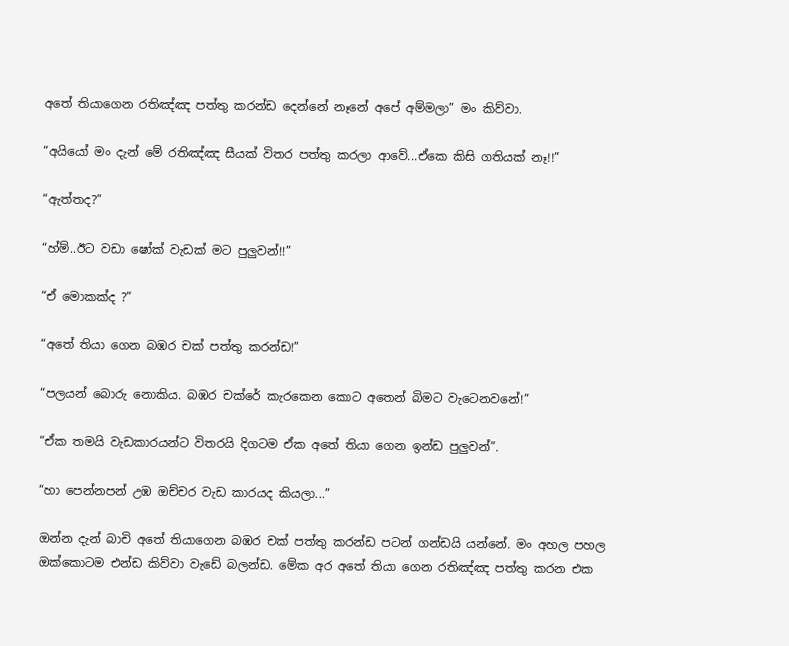අතේ තියාගෙන රතිඤ්ඤ පත්තු කරන්ඩ දෙන්නේ නෑනේ අපේ අම්මලා” මං කිව්වා.

“අයියෝ මං දැන් මේ රතිඤ්ඤ සීයක් විතර පත්තු කරලා ආවේ...ඒකෙ කිසි ගතියක් නෑ!!”

“ඇත්තද?”

“හ්ම්..ඊට වඩා ෂෝක් වැඩක් මට පුලුවන්!!”

“ඒ මොකක්ද ?”

“අතේ තියා ගෙන බඹර චක් පත්තු කරන්ඩ!”

“පලයන් බොරු නොකිය. බඹර චක්රේ කැරකෙන කොට අතෙන් බිමට වැටෙනවනේ!”

“ඒක තමයි වැඩකාරයන්ට විතරයි දිගටම ඒක අතේ තියා ගෙන ඉන්ඩ පුලුවන්”.

“හා පෙන්නපන් උඹ ඔච්චර වැඩ කාරයද කියලා...”

ඔන්න දැන් බාචි අතේ තියාගෙන බඹර චක් පත්තු කරන්ඩ පටන් ගන්ඩයි යන්නේ. මං අහල පහල ඔක්කොටම එන්ඩ කිව්වා වැඩේ බලන්ඩ. මේක අර අතේ තියා ගෙන රතිඤ්ඤ පත්තු කරන එක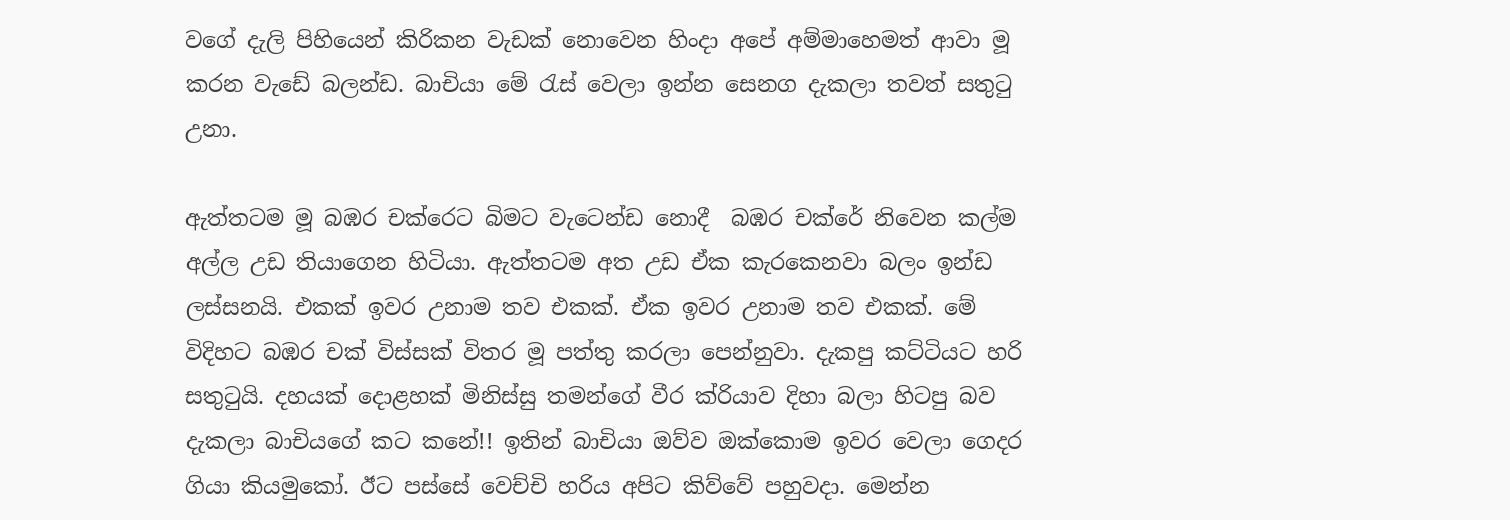වගේ දැලි පිහියෙන් කිරිකන වැඩක් නොවෙන හිංදා අපේ අම්මාහෙමත් ආවා මූ කරන වැඩේ බලන්ඩ. බාචියා මේ රැස් වෙලා ඉන්න සෙනග දැකලා තවත් සතුටු උනා.

ඇත්තටම මූ බඹර චක්රෙට බිමට වැටෙන්ඩ නොදී  බඹර චක්රේ නිවෙන කල්ම අල්ල උඩ තියාගෙන හිටියා. ඇත්තටම අත උඩ ඒක කැරකෙනවා බලං ඉන්ඩ ලස්සනයි. එකක් ඉවර උනාම තව එකක්. ඒක ඉවර උනාම තව එකක්. මේ විදිහට බඹර චක් විස්සක් විතර මූ පත්තු කරලා පෙන්නුවා. දැකපු කට්ටියට හරි සතුටුයි. දහයක් දොළහක් මිනිස්සු තමන්ගේ වීර ක්රියාව දිහා බලා හිටපු බව දැකලා බාචියගේ කට කනේ!! ඉතින් බාචියා ඔව්ව ඔක්කොම ඉවර වෙලා ගෙදර ගියා කියමුකෝ. ඊට පස්සේ වෙච්චි හරිය අපිට කිව්වේ පහුවදා. මෙන්න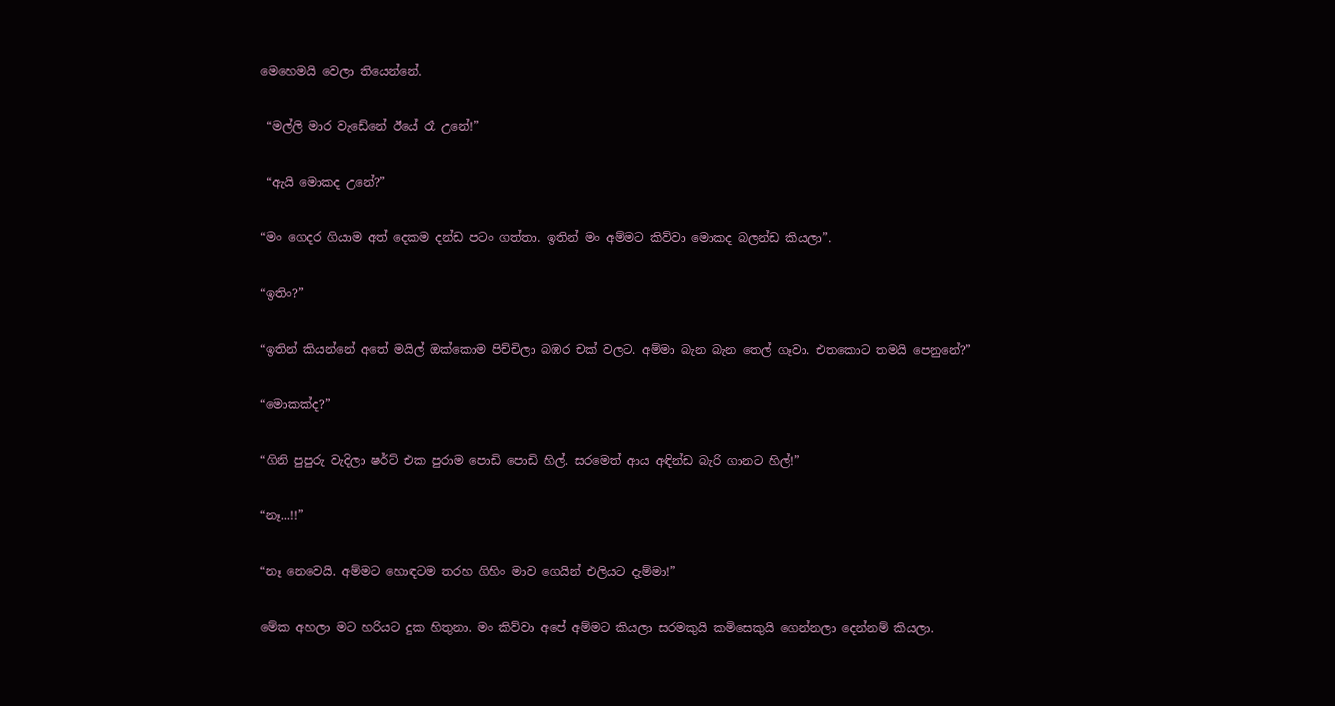මෙහෙමයි වෙලා තියෙන්නේ.

 “මල්ලි මාර වැඩේනේ ඊයේ රෑ උනේ!”

 “ඇයි මොකද උනේ?”

“මං ගෙදර ගියාම අත් දෙකම දන්ඩ පටං ගත්තා. ඉතින් මං අම්මට කිව්වා මොකද බලන්ඩ කියලා”.

“ඉතිං?”

“ඉතින් කියන්නේ අතේ මයිල් ඔක්කොම පිච්චිලා බඹර චක් වලට. අම්මා බැන බැන තෙල් ගෑවා. එතකොට තමයි පෙනුනේ?”

“මොකක්ද?”

“ගිනි පුපුරු වැදිලා ෂර්ට් එක පුරාම පොඩි පොඩි හිල්. සරමෙත් ආය අඳින්ඩ බැරි ගානට හිල්!”

“නෑ...!!”

“නෑ නෙවෙයි. අම්මට හොඳටම තරහ ගිහිං මාව ගෙයින් එලියට දැම්මා!”

මේක අහලා මට හරියට දුක හිතුනා. මං කිව්වා අපේ අම්මට කියලා සරමකුයි කමිසෙකුයි ගෙන්නලා දෙන්නම් කියලා.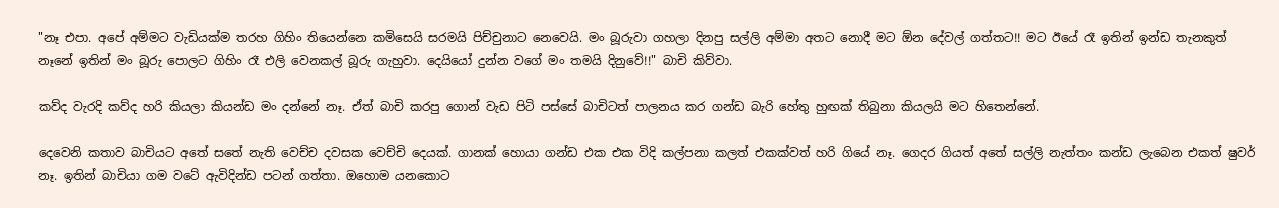"නෑ එපා. අපේ අම්මට වැඩියක්ම තරහ ගිහිං තියෙන්නෙ කමිසෙයි සරමයි පිච්චුනාට නෙවෙයි. මං බූරුවා ගහලා දිනපු සල්ලි අම්මා අතට නොදී මට ඕන දේවල් ගත්තට!! මට ඊයේ රෑ ඉතින් ඉන්ඩ තැනකුත් නෑනේ ඉතින් මං බූරු පොලට ගිහිං රෑ එලි වෙනකල් බූරු ගැහුවා. දෙයියෝ දුන්න වගේ මං තමයි දිනුවේ!!" බාචි කිව්වා.

කව්ද වැරදි කව්ද හරි කියලා කියන්ඩ මං දන්නේ නෑ. ඒත් බාචි කරපු ගොන් වැඩ පිටි පස්සේ බාචිටත් පාලනය කර ගන්ඩ බැරි හේතු හුඟක් තිබුනා කියලයි මට හිතෙන්නේ.

දෙවෙනි කතාව බාචියට අතේ සතේ නැති වෙච්ච දවසක වෙච්චි දෙයක්. ගානක් හොයා ගන්ඩ එක එක විදි කල්පනා කලත් එකක්වත් හරි ගියේ නෑ. ගෙදර ගියත් අතේ සල්ලි නැත්තං කන්ඩ ලැබෙන එකත් ෂුවර් නෑ. ඉතින් බාචියා ගම වටේ ඇවිදින්ඩ පටන් ගත්තා. ඔහොම යනකොට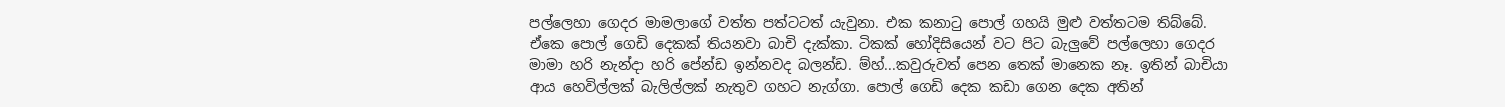පල්ලෙහා ගෙදර මාමලාගේ වත්ත පත්ටටත් යැවුනා. එක කනාටු පොල් ගහයි මුළු වත්තටම තිබ්බේ. ඒකෙ පොල් ගෙඩි දෙකක් තියනවා බාචි දැක්කා. ටිකක් හෝදිසියෙන් වට පිට බැලුවේ පල්ලෙහා ගෙදර මාමා හරි නැන්දා හරි පේන්ඩ ඉන්නවද බලන්ඩ. ම්හ්...කවුරුවත් පෙන තෙක් මානෙක නෑ. ඉතින් බාචියා ආය හෙවිල්ලක් බැලිල්ලක් නැතුව ගහට නැග්ගා. පොල් ගෙඩි දෙක කඩා ගෙන දෙක අතින්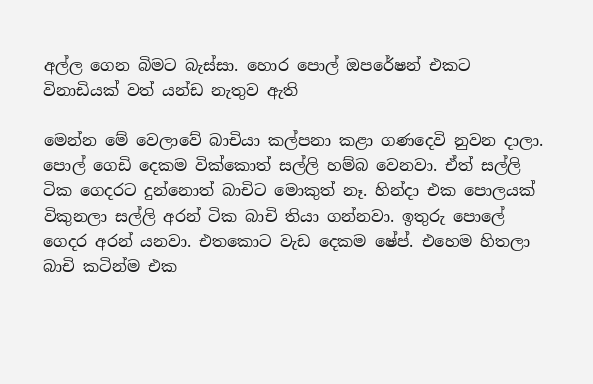අල්ල ගෙන බිමට බැස්සා. හොර පොල් ඔපරේෂන් එකට විනාඩියක් වත් යන්ඩ නැතුව ඇති

මෙන්න මේ වෙලාවේ බාචියා කල්පනා කළා ගණදෙවි නුවන දාලා. පොල් ගෙඩි දෙකම වික්කොත් සල්ලි හම්බ වෙනවා. ඒත් සල්ලි ටික ගෙදරට දුන්නොත් බාචිට මොකුත් නෑ. හින්දා එක පොලයක් විකුනලා සල්ලි අරන් ටික බාචි තියා ගන්නවා. ඉතුරු පොලේ ගෙදර අරන් යනවා. එතකොට වැඩ දෙකම ෂේප්. එහෙම හිතලා බාචි කටින්ම එක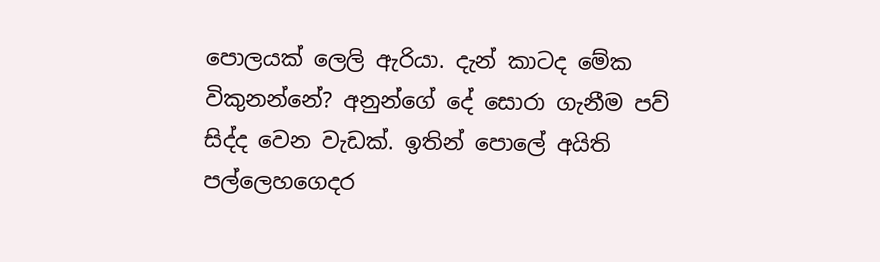පොලයක් ලෙලි ඇරියා. දැන් කාටද මේක විකුනන්නේ? අනුන්ගේ දේ සොරා ගැනීම පව් සිද්ද වෙන වැඩක්. ඉතින් පොලේ අයිති පල්ලෙහගෙදර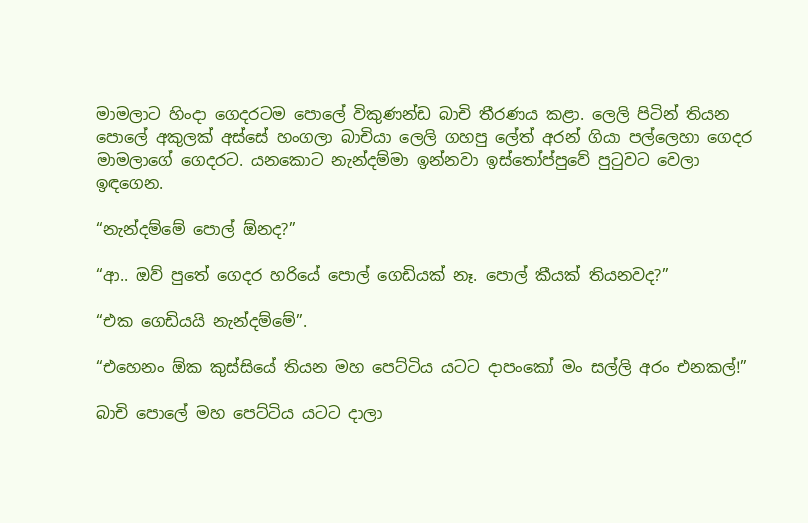මාමලාට හිංදා ගෙදරටම පොලේ විකුණන්ඩ බාචි තීරණය කළා. ලෙලි පිටින් තියන පොලේ අකුලක් අස්සේ හංගලා බාචියා ලෙලි ගහපු ලේත් අරන් ගියා පල්ලෙහා ගෙදර මාමලාගේ ගෙදරට. යනකොට නැන්දම්මා ඉන්නවා ඉස්තෝප්පුවේ පුටුවට වෙලා ඉඳගෙන.

“නැන්දම්මේ පොල් ඕනද?”

“ආ.. ඔව් පුතේ ගෙදර හරියේ පොල් ගෙඩියක් නෑ. පොල් කීයක් තියනවද?”

“එක ගෙඩියයි නැන්දම්මේ”.

“එහෙනං ඕක කුස්සියේ තියන මහ පෙට්ටිය යටට දාපංකෝ මං සල්ලි අරං එනකල්!”

බාචි පොලේ මහ පෙට්ටිය යටට දාලා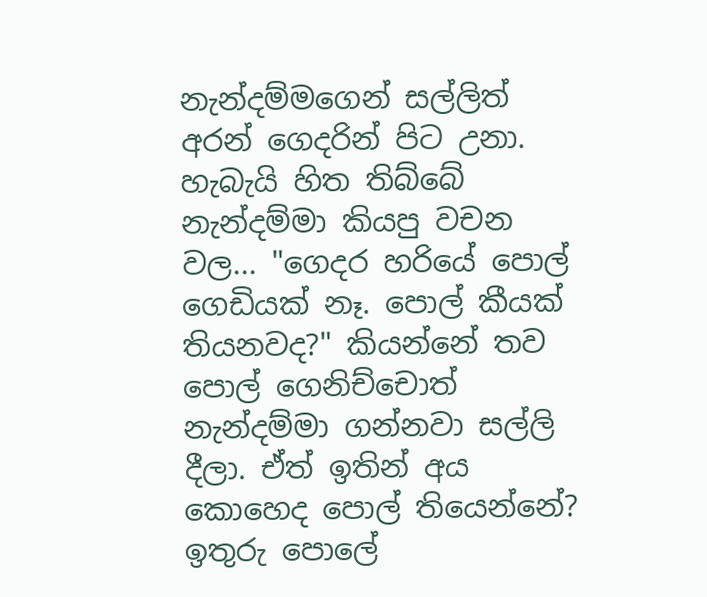නැන්දම්මගෙන් සල්ලිත් අරන් ගෙදරින් පිට උනා. හැබැයි හිත තිබ්බේ නැන්දම්මා කියපු වචන වල... "ගෙදර හරියේ පොල් ගෙඩියක් නෑ. පොල් කීයක් තියනවද?" කියන්නේ තව පොල් ගෙනිච්චොත් නැන්දම්මා ගන්නවා සල්ලි දීලා. ඒත් ඉතින් අය කොහෙද පොල් තියෙන්නේ? ඉතුරු පොලේ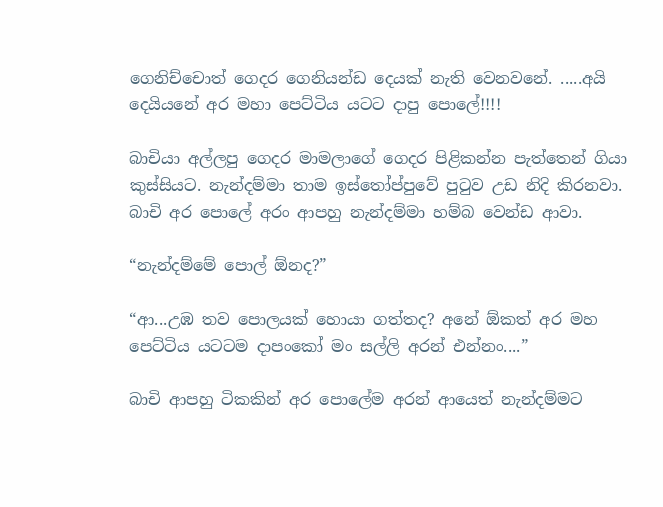ගෙනිච්චොත් ගෙදර ගෙනියන්ඩ දෙයක් නැති වෙනවනේ. .....අයි දෙයියනේ අර මහා පෙට්ටිය යටට දාපු පොලේ!!!!

බාචියා අල්ලපු ගෙදර මාමලාගේ ගෙදර පිළිකන්න පැත්තෙන් ගියා කුස්සියට. නැන්දම්මා තාම ඉස්තෝප්පුවේ පුටුව උඩ නිදි කිරනවා. බාචි අර පොලේ අරං ආපහු නැන්දම්මා හම්බ වෙන්ඩ ආවා.

“නැන්දම්මේ පොල් ඕනද?”

“ආ...උඹ තව පොලයක් හොයා ගත්තද? අනේ ඕකත් අර මහ පෙට්ටිය යටටම දාපංකෝ මං සල්ලි අරන් එන්නං....”

බාචි ආපහු ටිකකින් අර පොලේම අරන් ආයෙත් නැන්දම්මට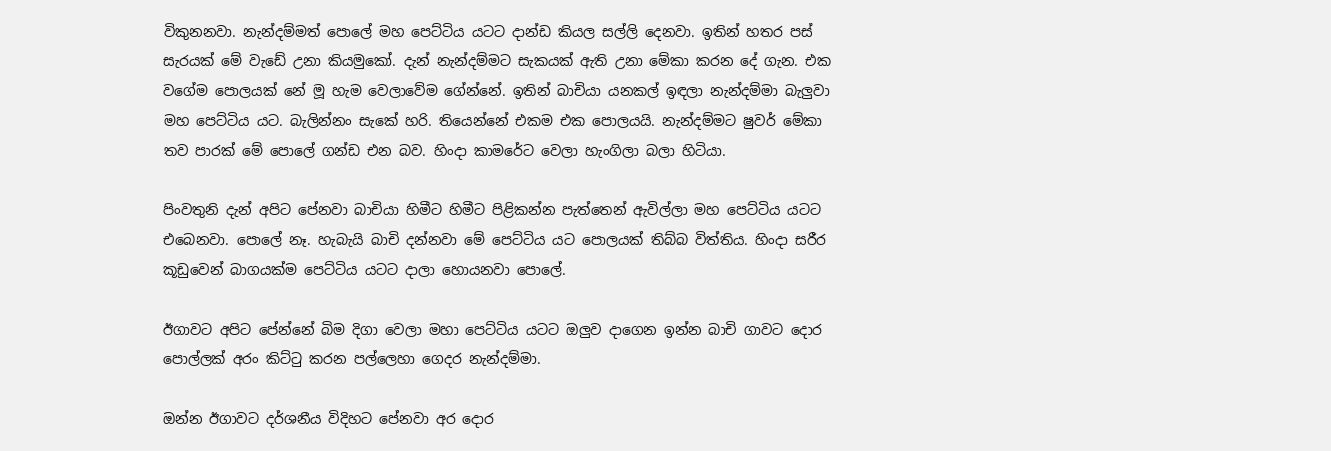විකුනනවා. නැන්දම්මත් පොලේ මහ පෙට්ටිය යටට දාන්ඩ කියල සල්ලි දෙනවා. ඉතින් හතර පස් සැරයක් මේ වැඩේ උනා කියමුකෝ. දැන් නැන්දම්මට සැකයක් ඇති උනා මේකා කරන දේ ගැන. එක වගේම පොලයක් නේ මූ හැම වෙලාවේම ගේන්නේ. ඉතින් බාචියා යනකල් ඉඳලා නැන්දම්මා බැලුවා මහ පෙට්ටිය යට. බැලින්නං සැකේ හරි. තියෙන්නේ එකම එක පොලයයි. නැන්දම්මට ෂුවර් මේකා තව පාරක් මේ පොලේ ගන්ඩ එන බව. හිංදා කාමරේට වෙලා හැංගිලා බලා හිටියා.

පිංවතුනි දැන් අපිට පේනවා බාචියා හිමීට හිමීට පිළිකන්න පැත්තෙන් ඇවිල්ලා මහ පෙට්ටිය යටට එබෙනවා. පොලේ නෑ. හැබැයි බාචි දන්නවා මේ පෙට්ටිය යට පොලයක් තිබ්බ විත්තිය. හිංදා සරීර කූඩුවෙන් බාගයක්ම පෙට්ටිය යටට දාලා හොයනවා පොලේ.

ඊගාවට අපිට පේන්නේ බිම දිගා වෙලා මහා පෙට්ටිය යටට ඔලුව දාගෙන ඉන්න බාචි ගාවට දොර පොල්ලක් අරං කිට්ටු කරන පල්ලෙහා ගෙදර නැන්දම්මා.

ඔන්න ඊගාවට දර්ශනීය විදිහට පේනවා අර දොර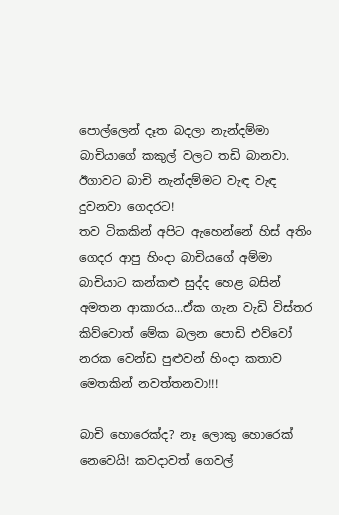පොල්ලෙන් දෑත බදලා නැන්දම්මා බාචියාගේ කකුල් වලට තඩි බානවා. ඊගාවට බාචි නැන්දම්මට වැඳ වැඳ දුවනවා ගෙදරට!
තව ටිකකින් අපිට ඇහෙන්නේ හිස් අතිං ගෙදර ආපු හිංදා බාචියගේ අම්මා බාචියාට කන්කළු සුද්ද හෙළ බසින් අමතන ආකාරය...ඒක ගැන වැඩි විස්තර කිව්වොත් මේක බලන පොඩි එව්වෝ නරක වෙන්ඩ පුළුවන් හිංදා කතාව මෙතකින් නවත්තනවා!!!

බාචි හොරෙක්ද? නෑ ලොකු හොරෙක් නෙවෙයි! කවදාවත් ගෙවල්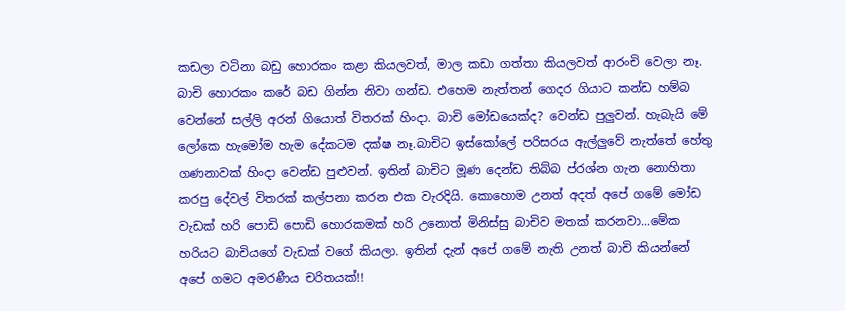කඩලා වටිනා බඩු හොරකං කළා කියලවත්, මාල කඩා ගත්තා කියලවත් ආරංචි වෙලා නෑ. බාචි හොරකං කරේ බඩ ගින්න නිවා ගන්ඩ. එහෙම නැත්තන් ගෙදර ගියාට කන්ඩ හම්බ වෙන්නේ සල්ලි අරන් ගියොත් විතරක් හිංදා. බාචි මෝඩයෙක්ද? වෙන්ඩ පුලුවන්. හැබැයි මේ ලෝකෙ හැමෝම හැම දේකටම දක්ෂ නෑ.බාචිට ඉස්කෝලේ පරිසරය ඇල්ලුවේ නැත්තේ හේතු ගණනාවක් හිංදා වෙන්ඩ පුළුවන්. ඉතින් බාචිට මූණ දෙන්ඩ තිබ්බ ප්රශ්න ගැන නොහිතා කරපු දේවල් විතරක් කල්පනා කරන එක වැරදියි. කොහොම උනත් අදත් අපේ ගමේ මෝඩ වැඩක් හරි පොඩි පොඩි හොරකමක් හරි උනොත් මිනිස්සු බාචිව මතක් කරනවා...මේක හරියට බාචියගේ වැඩක් වගේ කියලා. ඉතින් දැන් අපේ ගමේ නැති උනත් බාචි කියන්නේ අපේ ගමට අමරණීය චරිතයක්!!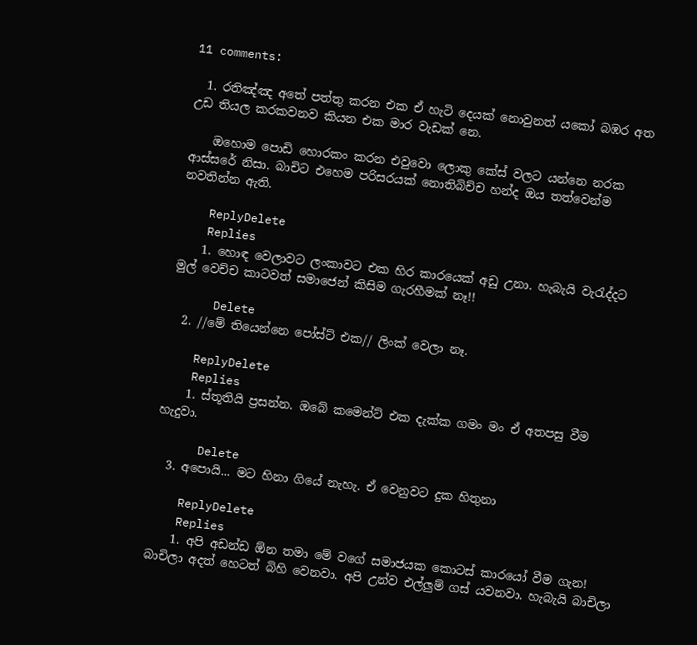11 comments:

  1. රතිඤ්ඤ අ‍තේ පත්තු කරන එක ඒ හැටි දෙයක් නොවුනත් යකෝ බඹර අත උඩ තියල කරකවනව කියන එක මාර වැඩක් නෙ.

    ඔහොම පොඩි හොරකං කරන එවුවො ලොකු කේස් වලට යන්නෙ නරක ආස්සරේ නිසා. බාචිට එහෙම පරිසරයක් නොතිබිච්ච හන්ද ඔය තත්වෙන්ම නවතින්න ඇති.

    ReplyDelete
    Replies
    1. හොඳ වෙලාවට ලංකාවට එක හිර කාරයෙක් අඩු උනා. හැබැයි වැරැද්දට මුල් වෙච්ච කාටවත් සමාජෙන් කිසිම ගැරහීමක් නෑ!!

      Delete
  2. //මේ තියෙන්නෙ පෝස්ට් එක// ලිංක් වෙලා නෑ.

    ReplyDelete
    Replies
    1. ස්තූතියි ප්‍රසන්න. ඔබේ කමෙන්ට් එක දැක්ක ගමං මං ඒ අතපසු වීම හැදුවා.

      Delete
  3. අපොයි... මට හිනා ගියේ නැහැ. ඒ වෙනුවට දුක හිතුනා

    ReplyDelete
    Replies
    1. අපි අඩන්ඩ ඕන තමා මේ වගේ සමාජයක කොටස් කාරයෝ වීම ගැන! බාචිලා අදත් හෙටත් බිහි වෙනවා. අපි උන්ව එල්ලුම් ගස් යවනවා. හැබැයි බාචිලා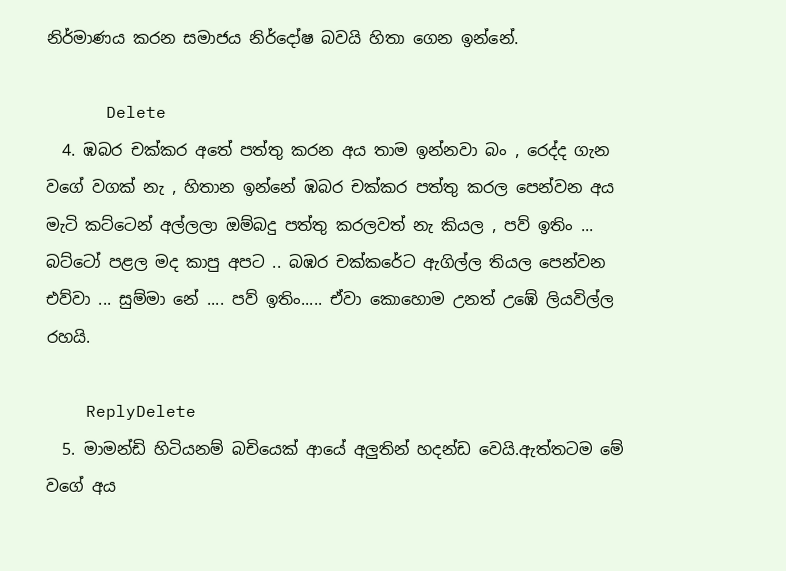නිර්මාණය කරන සමාජය නිර්දෝෂ බවයි හිතා ගෙන ඉන්නේ.

      Delete
  4. ඹබර චක්කර අතේ පත්තු කරන අය තාම ඉන්නවා බං , රෙද්ද ගැන වගේ වගක් නැ , හිතාන ඉන්නේ ඹබර චක්කර පත්තු කරල පෙන්වන අය මැටි කට්ටෙන් අල්ලලා ඔම්බදු පත්තු කරලවත් නැ කියල , පව් ඉතිං ... බට්ටෝ පළල මද කාපු අපට .. බඹර චක්කරේට ඇගිල්ල තියල පෙන්වන එව්වා ... සුම්මා නේ .... පව් ඉතිං..... ඒවා කොහොම උනත් උඹේ ලියවිල්ල රහයි.

    ReplyDelete
  5. මාමන්ඩි හිටියනම් බචියෙක් ආයේ අලුතින් හදන්ඩ වෙයි.ඇත්තටම මේ වගේ අය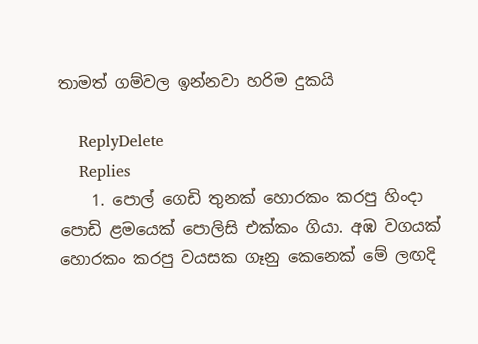තාමත් ගම්වල ඉන්නවා හරිම දුකයි

    ReplyDelete
    Replies
    1. පොල් ගෙඩි තුනක් හොරකං කරපු හිංදා පොඩි ළමයෙක් පොලිසි එක්කං ගියා. අඹ වගයක් හොරකං කරපු වයසක ගෑනු කෙනෙක් මේ ලඟදි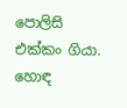පොලිසි එක්කං ගියා. හොඳ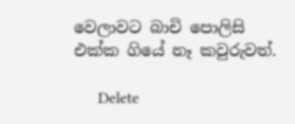වෙලාවට බාචි පොලිසි එක්ක ගියේ නෑ කවුරුවත්.

      Delete